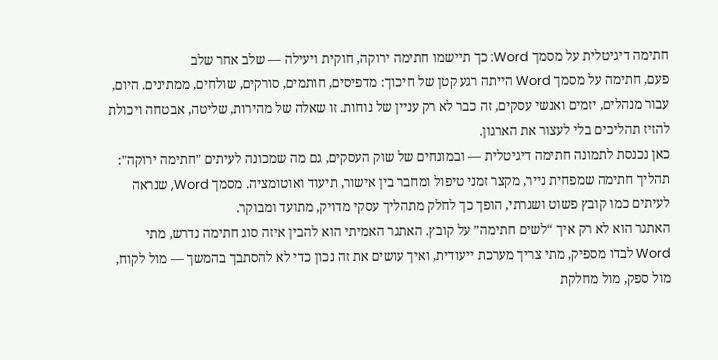חתימה דיגיטלית על מסמך Word: כך תיישמו חתימה ירוקה, חוקית ויעילה — שלב אחר שלב
פעם, חתימה על מסמך Word הייתה רגע קטן של חיכוך: מדפיסים, חותמים, סורקים, שולחים, ממתינים. היום, עבור מנהלים, יזמים ואנשי עסקים, זה כבר לא רק עניין של נוחות. זו שאלה של מהירות, שליטה, אבטחה ויכולת להזיז תהליכים בלי לעצור את הארגון.
כאן נכנסת לתמונה חתימה דיגיטלית — ובמונחים של שוק העסקים, גם מה שמכונה לעיתים "חתימה ירוקה": תהליך חתימה שמפחית נייר, מקצר זמני טיפול ומחבר בין אישור, תיעוד ואוטומציה. מסמך Word, שנראה לעיתים כמו קובץ פשוט ושגרתי, הופך כך לחלק מתהליך עסקי מדויק, מתועד ומבוקר.
האתגר הוא לא רק איך “לשים חתימה” על קובץ. האתגר האמיתי הוא להבין איזה סוג חתימה נדרש, מתי Word לבדו מספיק, מתי צריך מערכת ייעודית, ואיך עושים את זה נכון כדי לא להסתבך בהמשך — מול לקוח, מול ספק, מול מחלקת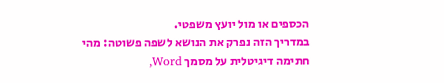הכספים או מול יועץ משפטי.
במדריך הזה נפרק את הנושא לשפה פשוטה: מהי חתימה דיגיטלית על מסמך Word,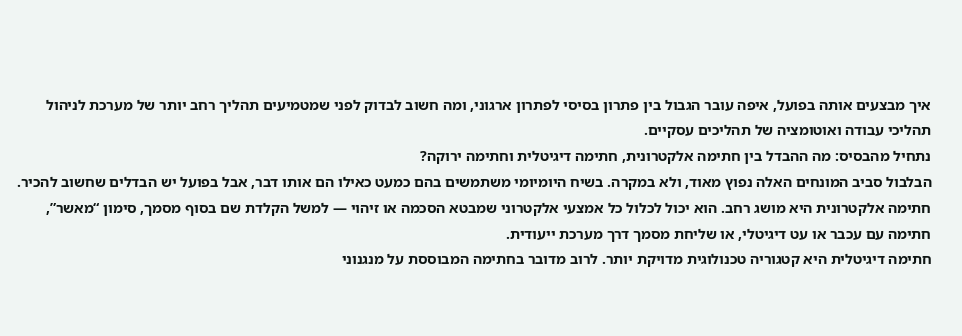איך מבצעים אותה בפועל, איפה עובר הגבול בין פתרון בסיסי לפתרון ארגוני, ומה חשוב לבדוק לפני שמטמיעים תהליך רחב יותר של מערכת לניהול תהליכי עבודה ואוטומציה של תהליכים עסקיים.
נתחיל מהבסיס: מה ההבדל בין חתימה אלקטרונית, חתימה דיגיטלית וחתימה ירוקה?
הבלבול סביב המונחים האלה נפוץ מאוד, ולא במקרה. בשיח היומיומי משתמשים בהם כמעט כאילו הם אותו דבר, אבל בפועל יש הבדלים שחשוב להכיר.
חתימה אלקטרונית היא מושג רחב. הוא יכול לכלול כל אמצעי אלקטרוני שמבטא הסכמה או זיהוי — למשל הקלדת שם בסוף מסמך, סימון “מאשר”, חתימה עם עכבר או עט דיגיטלי, או שליחת מסמך דרך מערכת ייעודית.
חתימה דיגיטלית היא קטגוריה טכנולוגית מדויקת יותר. לרוב מדובר בחתימה המבוססת על מנגנוני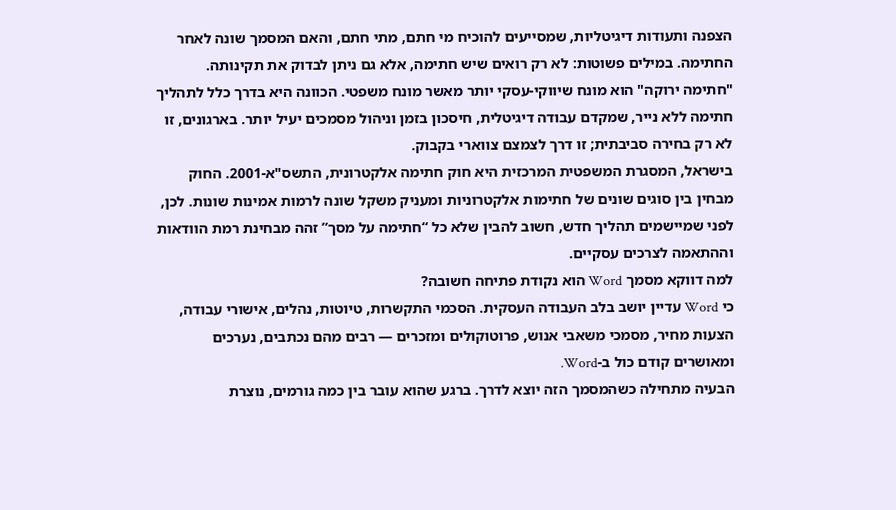הצפנה ותעודות דיגיטליות, שמסייעים להוכיח מי חתם, מתי חתם, והאם המסמך שונה לאחר החתימה. במילים פשוטות: לא רק רואים שיש חתימה, אלא גם ניתן לבדוק את תקינותה.
"חתימה ירוקה" הוא מונח שיווקי-עסקי יותר מאשר מונח משפטי. הכוונה היא בדרך כלל לתהליך חתימה ללא נייר, שמקדם עבודה דיגיטלית, חיסכון בזמן וניהול מסמכים יעיל יותר. בארגונים, זו לא רק בחירה סביבתית; זו דרך לצמצם צווארי בקבוק.
בישראל, המסגרת המשפטית המרכזית היא חוק חתימה אלקטרונית, התשס"א-2001. החוק מבחין בין סוגים שונים של חתימות אלקטרוניות ומעניק משקל שונה לרמות אמינות שונות. לכן, לפני שמיישמים תהליך חדש, חשוב להבין שלא כל “חתימה על מסך” זהה מבחינת רמת הוודאות וההתאמה לצרכים עסקיים.
למה דווקא מסמך Word הוא נקודת פתיחה חשובה?
כי Word עדיין יושב בלב העבודה העסקית. הסכמי התקשרות, טיוטות, נהלים, אישורי עבודה, הצעות מחיר, מסמכי משאבי אנוש, פרוטוקולים ומזכרים — רבים מהם נכתבים, נערכים ומאושרים קודם כול ב-Word.
הבעיה מתחילה כשהמסמך הזה יוצא לדרך. ברגע שהוא עובר בין כמה גורמים, נוצרת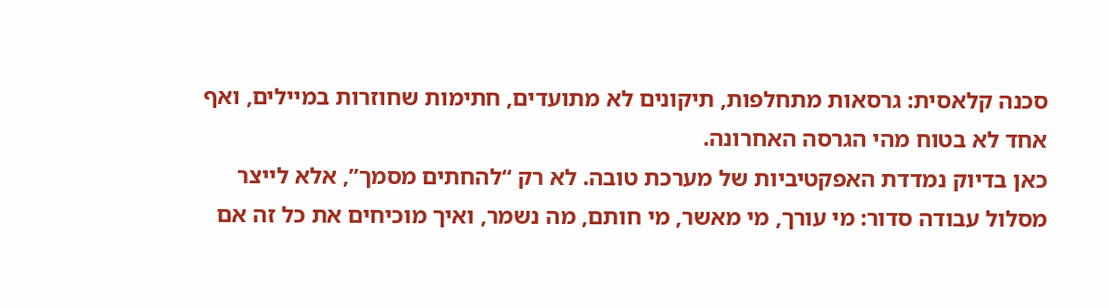סכנה קלאסית: גרסאות מתחלפות, תיקונים לא מתועדים, חתימות שחוזרות במיילים, ואף אחד לא בטוח מהי הגרסה האחרונה.
כאן בדיוק נמדדת האפקטיביות של מערכת טובה. לא רק “להחתים מסמך”, אלא לייצר מסלול עבודה סדור: מי עורך, מי מאשר, מי חותם, מה נשמר, ואיך מוכיחים את כל זה אם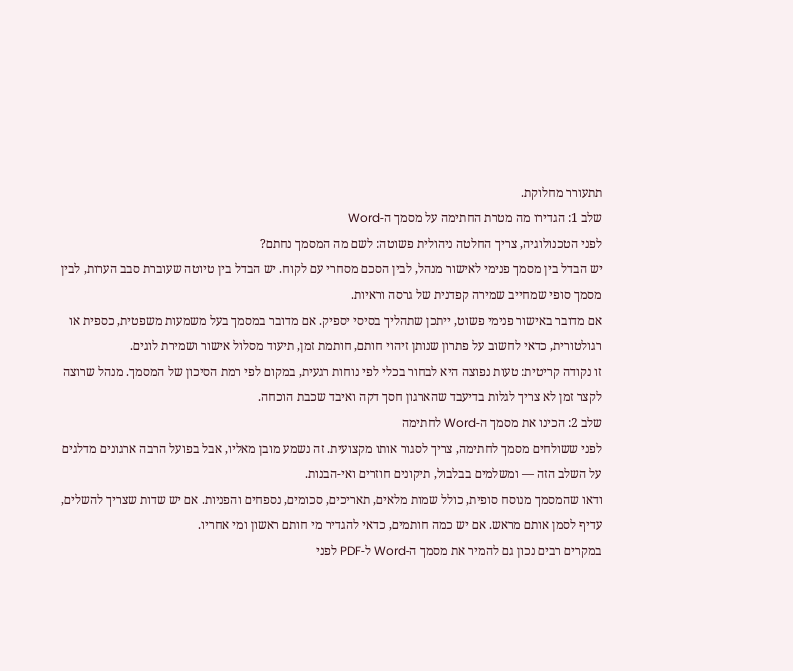תתעורר מחלוקת.
שלב 1: הגדירו מה מטרת החתימה על מסמך ה-Word
לפני הטכנולוגיה, צריך החלטה ניהולית פשוטה: לשם מה המסמך נחתם?
יש הבדל בין מסמך פנימי לאישור מנהל, לבין הסכם מסחרי עם לקוח. יש הבדל בין טיוטה שעוברת סבב הערות, לבין מסמך סופי שמחייב שמירה קפדנית של גרסה וראיות.
אם מדובר באישור פנימי פשוט, ייתכן שתהליך בסיסי יספיק. אם מדובר במסמך בעל משמעות משפטית, כספית או רגולטורית, כדאי לחשוב על פתרון שנותן זיהוי חותם, חותמת זמן, תיעוד מסלול אישור ושמירת לוגים.
זו נקודה קריטית: טעות נפוצה היא לבחור בכלי לפי נוחות רגעית, במקום לפי רמת הסיכון של המסמך. מנהל שרוצה לקצר זמן לא צריך לגלות בדיעבד שהארגון חסך דקה ואיבד שכבת הוכחה.
שלב 2: הכינו את מסמך ה-Word לחתימה
לפני ששולחים מסמך לחתימה, צריך לסגור אותו מקצועית. זה נשמע מובן מאליו, אבל בפועל הרבה ארגונים מדלגים על השלב הזה — ומשלמים בבלבול, תיקונים חוזרים ואי-הבנות.
ודאו שהמסמך מנוסח סופית, כולל שמות מלאים, תאריכים, סכומים, נספחים והפניות. אם יש שדות שצריך להשלים, עדיף לסמן אותם מראש. אם יש כמה חותמים, כדאי להגדיר מי חותם ראשון ומי אחריו.
במקרים רבים נכון גם להמיר את מסמך ה-Word ל-PDF לפני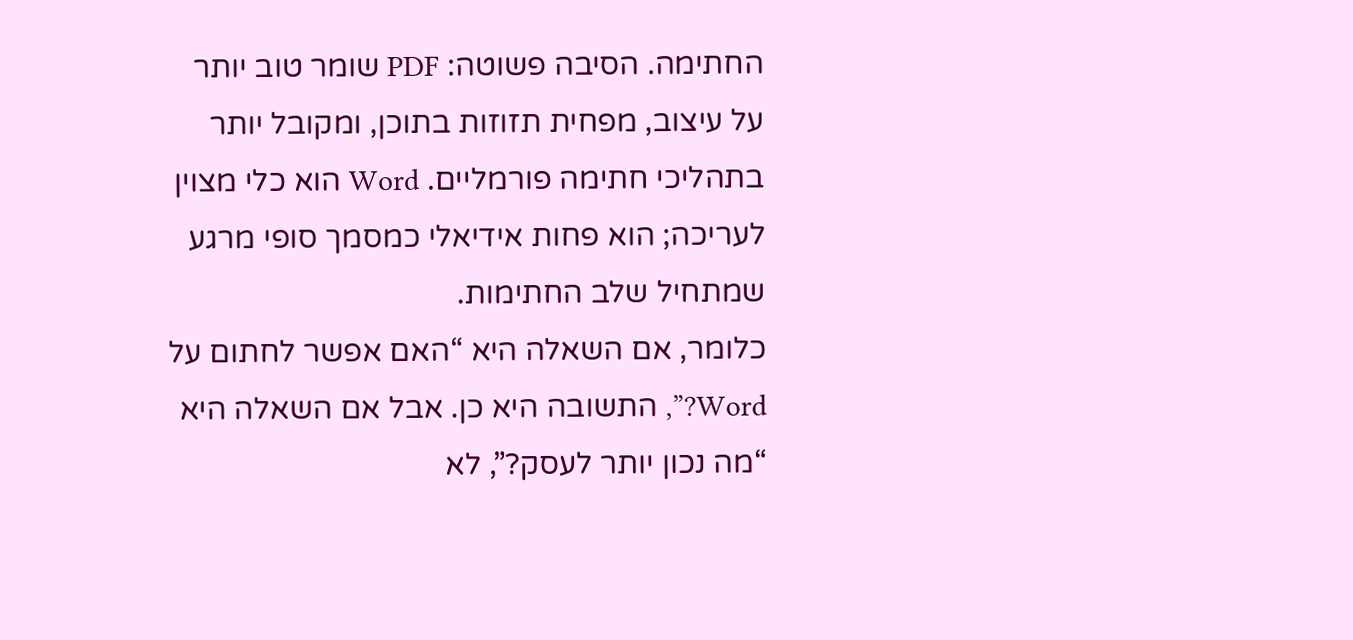החתימה. הסיבה פשוטה: PDF שומר טוב יותר על עיצוב, מפחית תזוזות בתוכן, ומקובל יותר בתהליכי חתימה פורמליים. Word הוא כלי מצוין לעריכה; הוא פחות אידיאלי כמסמך סופי מרגע שמתחיל שלב החתימות.
כלומר, אם השאלה היא “האם אפשר לחתום על Word?”, התשובה היא כן. אבל אם השאלה היא “מה נכון יותר לעסק?”, לא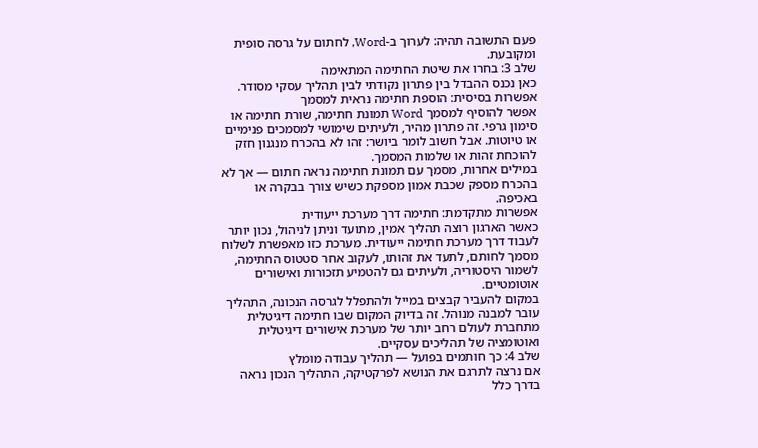פעם התשובה תהיה: לערוך ב-Word, לחתום על גרסה סופית ומקובעת.
שלב 3: בחרו את שיטת החתימה המתאימה
כאן נכנס ההבדל בין פתרון נקודתי לבין תהליך עסקי מסודר.
אפשרות בסיסית: הוספת חתימה נראית למסמך
אפשר להוסיף למסמך Word תמונת חתימה, שורת חתימה או סימון גרפי. זה פתרון מהיר, ולעיתים שימושי למסמכים פנימיים או טיוטות. אבל חשוב לומר ביושר: זהו לא בהכרח מנגנון חזק להוכחת זהות או שלמות המסמך.
במילים אחרות, מסמך עם תמונת חתימה נראה חתום — אך לא בהכרח מספק שכבת אמון מספקת כשיש צורך בבקרה או באכיפה.
אפשרות מתקדמת: חתימה דרך מערכת ייעודית
כאשר הארגון רוצה תהליך אמין, מתועד וניתן לניהול, נכון יותר לעבוד דרך מערכת חתימה ייעודית. מערכת כזו מאפשרת לשלוח מסמך לחותם, לתעד את זהותו, לעקוב אחר סטטוס החתימה, לשמור היסטוריה, ולעיתים גם להטמיע תזכורות ואישורים אוטומטיים.
במקום להעביר קבצים במייל ולהתפלל לגרסה הנכונה, התהליך עובר למבנה מנוהל. זה בדיוק המקום שבו חתימה דיגיטלית מתחברת לעולם רחב יותר של מערכת אישורים דיגיטלית ואוטומציה של תהליכים עסקיים.
שלב 4: כך חותמים בפועל — תהליך עבודה מומלץ
אם נרצה לתרגם את הנושא לפרקטיקה, התהליך הנכון נראה בדרך כלל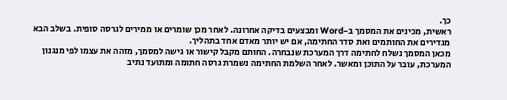כך.
ראשית, מכינים את המסמך ב-Word ומבצעים בדיקה אחרונה. לאחר מכן שומרים או ממירים לגרסה סופית. בשלב הבא מגדירים את החותמים ואת סדר החתימה, אם יש יותר מאדם אחד בתהליך.
מכאן המסמך נשלח לחתימה דרך המערכת שנבחרה. החותם מקבל קישור או גישה למסמך, מזהה את עצמו לפי מנגנון המערכת, עובר על התוכן ומאשר. לאחר השלמת החתימה נשמרת גרסה חתומה ומתועד נתיב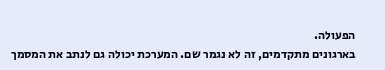הפעולה.
בארגונים מתקדמים, זה לא נגמר שם. המערכת יכולה גם לנתב את המסמך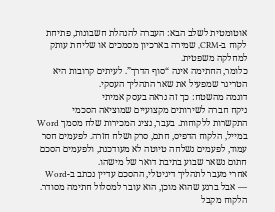אוטומטית לשלב הבא: העברה להנהלת חשבונות, פתיחת לקוח ב-CRM, שמירה בארכיון מסמכים או שליחת עותק למחלקה משפטית.
כלומר, החתימה אינה “סוף הדרך”. לעיתים קרובות היא הטריגר שמפעיל את שאר התהליך העסקי.
דוגמה מהשטח: כך זה נראה בעסק אמיתי
ניקח חברה לשירותים מקצועיים שמוציאה הסכמי התקשרות ללקוחות. בעבר, נציג המכירות שלח מסמך Word במייל, הלקוח הדפיס, חתם, סרק ושלח חזרה. לפעמים חסר עמוד, לפעמים נשלחה טיוטה לא מעודכנת, ולפעמים הסכם חתום נשאר שבוע בתיבת דואר של מישהו.
אחרי מעבר לתהליך דיגיטלי, ההסכם עדיין נכתב ב-Word — אבל ברגע שהוא מוכן, הוא עובר למסלול חתימה מסודר. הלקוח מקבל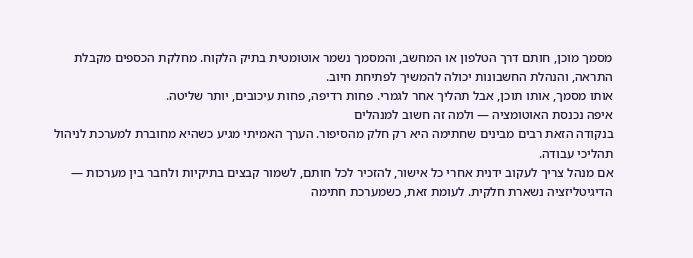מסמך מוכן, חותם דרך הטלפון או המחשב, והמסמך נשמר אוטומטית בתיק הלקוח. מחלקת הכספים מקבלת התראה, והנהלת החשבונות יכולה להמשיך לפתיחת חיוב.
אותו מסמך, אותו תוכן, אבל תהליך אחר לגמרי. פחות רדיפה, פחות עיכובים, יותר שליטה.
איפה נכנסת האוטומציה — ולמה זה חשוב למנהלים
בנקודה הזאת רבים מבינים שחתימה היא רק חלק מהסיפור. הערך האמיתי מגיע כשהיא מחוברת למערכת לניהול תהליכי עבודה.
אם מנהל צריך לעקוב ידנית אחרי כל אישור, להזכיר לכל חותם, לשמור קבצים בתיקיות ולחבר בין מערכות — הדיגיטליזציה נשארת חלקית. לעומת זאת, כשמערכת חתימה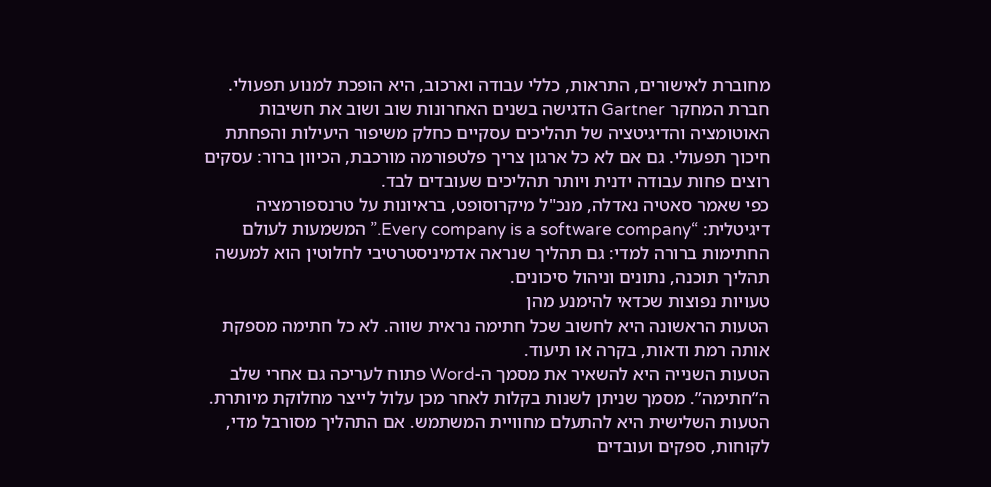מחוברת לאישורים, התראות, כללי עבודה וארכוב, היא הופכת למנוע תפעולי.
חברת המחקר Gartner הדגישה בשנים האחרונות שוב ושוב את חשיבות האוטומציה והדיגיטציה של תהליכים עסקיים כחלק משיפור היעילות והפחתת חיכוך תפעולי. גם אם לא כל ארגון צריך פלטפורמה מורכבת, הכיוון ברור: עסקים רוצים פחות עבודה ידנית ויותר תהליכים שעובדים לבד.
כפי שאמר סאטיה נאדלה, מנכ"ל מיקרוסופט, בראיונות על טרנספורמציה דיגיטלית: “Every company is a software company.” המשמעות לעולם החתימות ברורה למדי: גם תהליך שנראה אדמיניסטרטיבי לחלוטין הוא למעשה תהליך תוכנה, נתונים וניהול סיכונים.
טעויות נפוצות שכדאי להימנע מהן
הטעות הראשונה היא לחשוב שכל חתימה נראית שווה. לא כל חתימה מספקת אותה רמת ודאות, בקרה או תיעוד.
הטעות השנייה היא להשאיר את מסמך ה-Word פתוח לעריכה גם אחרי שלב ה”חתימה”. מסמך שניתן לשנות בקלות לאחר מכן עלול לייצר מחלוקת מיותרת.
הטעות השלישית היא להתעלם מחוויית המשתמש. אם התהליך מסורבל מדי, לקוחות, ספקים ועובדים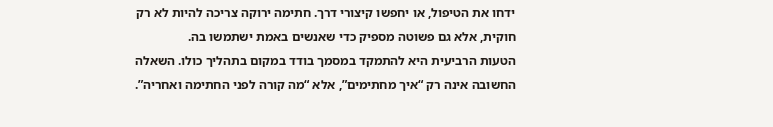ידחו את הטיפול, או יחפשו קיצורי דרך. חתימה ירוקה צריכה להיות לא רק חוקית, אלא גם פשוטה מספיק כדי שאנשים באמת ישתמשו בה.
הטעות הרביעית היא להתמקד במסמך בודד במקום בתהליך כולו. השאלה החשובה אינה רק “איך מחתימים”, אלא “מה קורה לפני החתימה ואחריה”.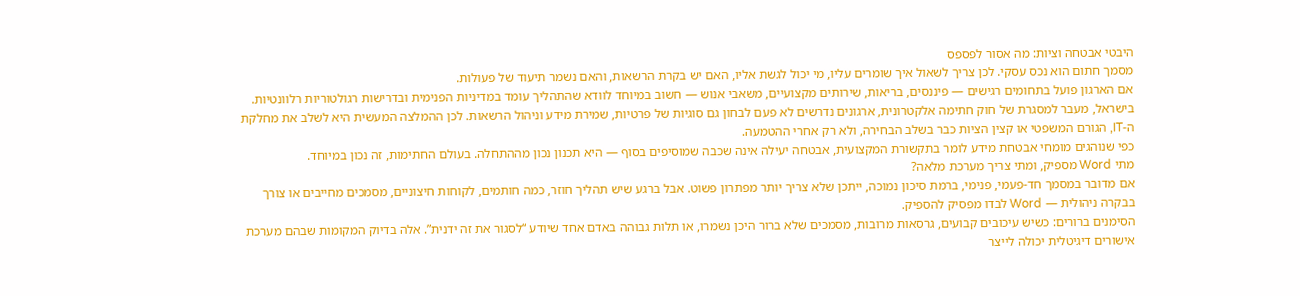היבטי אבטחה וציות: מה אסור לפספס
מסמך חתום הוא נכס עסקי. לכן צריך לשאול איך שומרים עליו, מי יכול לגשת אליו, האם יש בקרת הרשאות, והאם נשמר תיעוד של פעולות.
אם הארגון פועל בתחומים רגישים — פיננסים, בריאות, שירותים מקצועיים, משאבי אנוש — חשוב במיוחד לוודא שהתהליך עומד במדיניות הפנימית ובדרישות רגולטוריות רלוונטיות.
בישראל, מעבר למסגרת של חוק חתימה אלקטרונית, ארגונים נדרשים לא פעם לבחון גם סוגיות של פרטיות, שמירת מידע וניהול הרשאות. לכן ההמלצה המעשית היא לשלב את מחלקת ה-IT, הגורם המשפטי או קצין הציות כבר בשלב הבחירה, ולא רק אחרי ההטמעה.
כפי שנוהגים מומחי אבטחת מידע לומר בתקשורת המקצועית, אבטחה יעילה אינה שכבה שמוסיפים בסוף — היא תכנון נכון מההתחלה. בעולם החתימות, זה נכון במיוחד.
מתי Word מספיק, ומתי צריך מערכת מלאה?
אם מדובר במסמך חד-פעמי, פנימי, ברמת סיכון נמוכה, ייתכן שלא צריך יותר מפתרון פשוט. אבל ברגע שיש תהליך חוזר, כמה חותמים, לקוחות חיצוניים, מסמכים מחייבים או צורך בבקרה ניהולית — Word לבדו מפסיק להספיק.
הסימנים ברורים: כשיש עיכובים קבועים, גרסאות מרובות, מסמכים שלא ברור היכן נשמרו, או תלות גבוהה באדם אחד שיודע “לסגור את זה ידנית”. אלה בדיוק המקומות שבהם מערכת אישורים דיגיטלית יכולה לייצר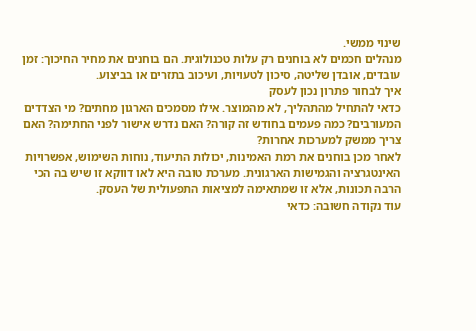שינוי ממשי.
מנהלים חכמים לא בוחנים רק עלות טכנולוגית. הם בוחנים את מחיר החיכוך: זמן עובדים, אובדן שליטה, סיכון לטעויות, ועיכוב בתזרים או בביצוע.
איך לבחור פתרון נכון לעסק
כדאי להתחיל מהתהליך, לא מהמוצר. אילו מסמכים הארגון מחתים? מי הצדדים המעורבים? כמה פעמים בחודש זה קורה? האם נדרש אישור לפני החתימה? האם צריך ממשק למערכות אחרות?
לאחר מכן בוחנים את רמת האמינות, יכולות התיעוד, נוחות השימוש, אפשרויות האינטגרציה והגמישות הארגונית. מערכת טובה היא לאו דווקא זו שיש בה הכי הרבה תכונות, אלא זו שמתאימה למציאות התפעולית של העסק.
עוד נקודה חשובה: כדאי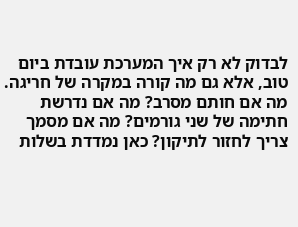לבדוק לא רק איך המערכת עובדת ביום טוב, אלא גם מה קורה במקרה של חריגה. מה אם חותם מסרב? מה אם נדרשת חתימה של שני גורמים? מה אם מסמך צריך לחזור לתיקון? כאן נמדדת בשלות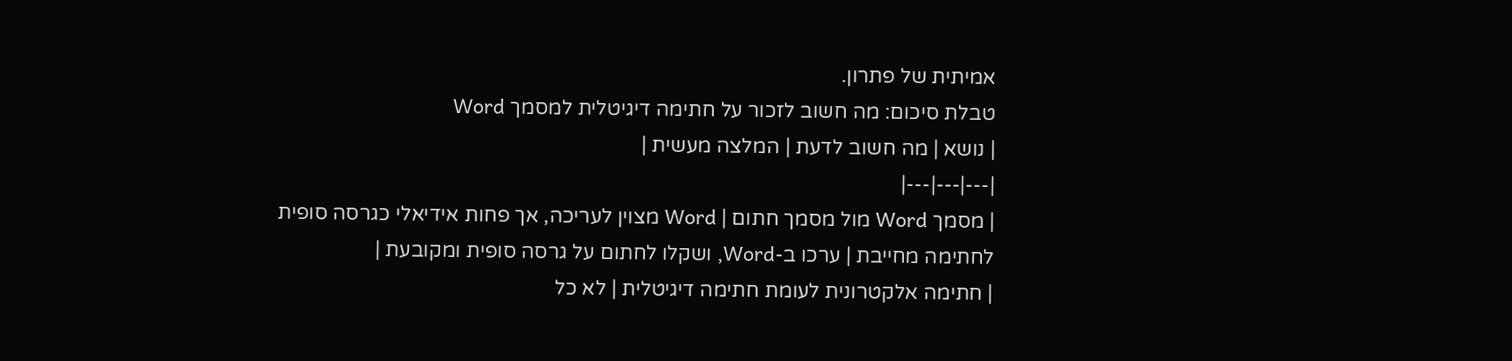אמיתית של פתרון.
טבלת סיכום: מה חשוב לזכור על חתימה דיגיטלית למסמך Word
| נושא | מה חשוב לדעת | המלצה מעשית |
|---|---|---|
| מסמך Word מול מסמך חתום | Word מצוין לעריכה, אך פחות אידיאלי כגרסה סופית לחתימה מחייבת | ערכו ב-Word, ושקלו לחתום על גרסה סופית ומקובעת |
| חתימה אלקטרונית לעומת חתימה דיגיטלית | לא כל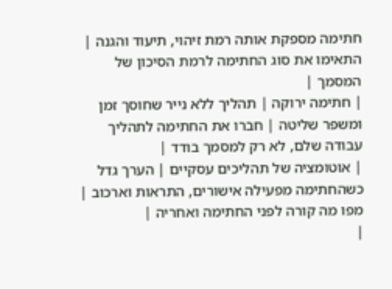חתימה מספקת אותה רמת זיהוי, תיעוד והגנה | התאימו את סוג החתימה לרמת הסיכון של המסמך |
| חתימה ירוקה | תהליך ללא נייר שחוסך זמן ומשפר שליטה | חברו את החתימה לתהליך עבודה שלם, לא רק למסמך בודד |
| אוטומציה של תהליכים עסקיים | הערך גדל כשהחתימה מפעילה אישורים, התראות וארכוב | מפו מה קורה לפני החתימה ואחריה |
|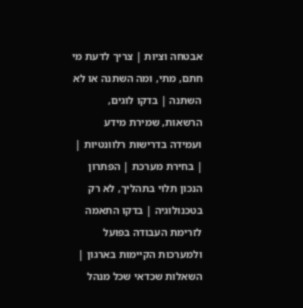אבטחה וציות | צריך לדעת מי חתם, מתי, ומה השתנה או לא השתנה | בדקו לוגים, הרשאות, שמירת מידע ועמידה בדרישות רלוונטיות |
| בחירת מערכת | הפתרון הנכון תלוי בתהליך, לא רק בטכנולוגיה | בדקו התאמה לזרימת העבודה בפועל ולמערכות הקיימות בארגון |
השאלות שכדאי שכל מנהל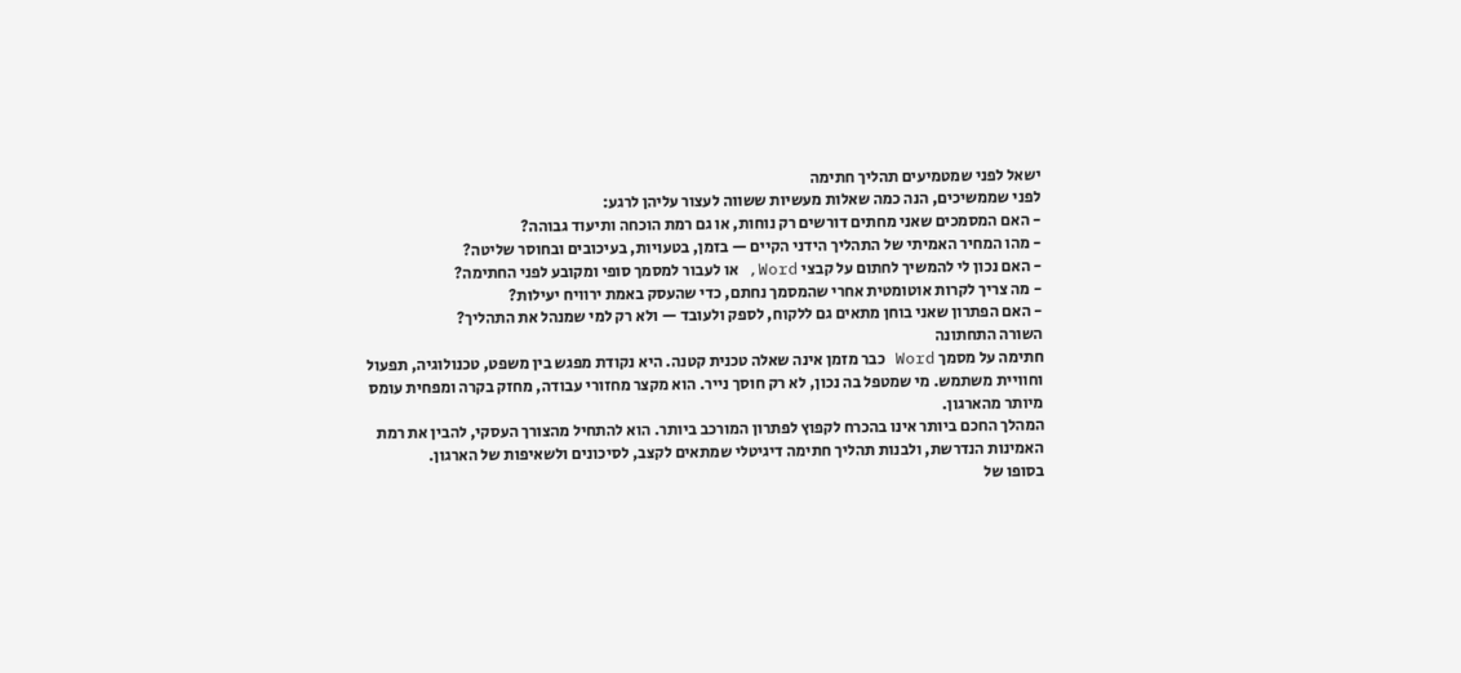ישאל לפני שמטמיעים תהליך חתימה
לפני שממשיכים, הנה כמה שאלות מעשיות ששווה לעצור עליהן לרגע:
- האם המסמכים שאני מחתים דורשים רק נוחות, או גם רמת הוכחה ותיעוד גבוהה?
- מהו המחיר האמיתי של התהליך הידני הקיים — בזמן, בטעויות, בעיכובים ובחוסר שליטה?
- האם נכון לי להמשיך לחתום על קבצי Word, או לעבור למסמך סופי ומקובע לפני החתימה?
- מה צריך לקרות אוטומטית אחרי שהמסמך נחתם, כדי שהעסק באמת ירוויח יעילות?
- האם הפתרון שאני בוחן מתאים גם ללקוח, לספק ולעובד — ולא רק למי שמנהל את התהליך?
השורה התחתונה
חתימה על מסמך Word כבר מזמן אינה שאלה טכנית קטנה. היא נקודת מפגש בין משפט, טכנולוגיה, תפעול וחוויית משתמש. מי שמטפל בה נכון, לא רק חוסך נייר. הוא מקצר מחזורי עבודה, מחזק בקרה ומפחית עומס מיותר מהארגון.
המהלך החכם ביותר אינו בהכרח לקפוץ לפתרון המורכב ביותר. הוא להתחיל מהצורך העסקי, להבין את רמת האמינות הנדרשת, ולבנות תהליך חתימה דיגיטלי שמתאים לקצב, לסיכונים ולשאיפות של הארגון.
בסופו של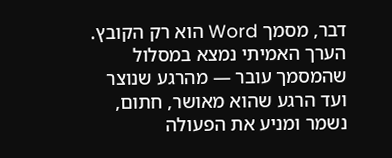דבר, מסמך Word הוא רק הקובץ. הערך האמיתי נמצא במסלול שהמסמך עובר — מהרגע שנוצר ועד הרגע שהוא מאושר, חתום, נשמר ומניע את הפעולה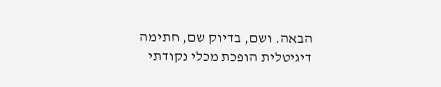הבאה. ושם, בדיוק שם, חתימה דיגיטלית הופכת מכלי נקודתי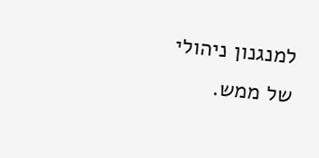למנגנון ניהולי של ממש.